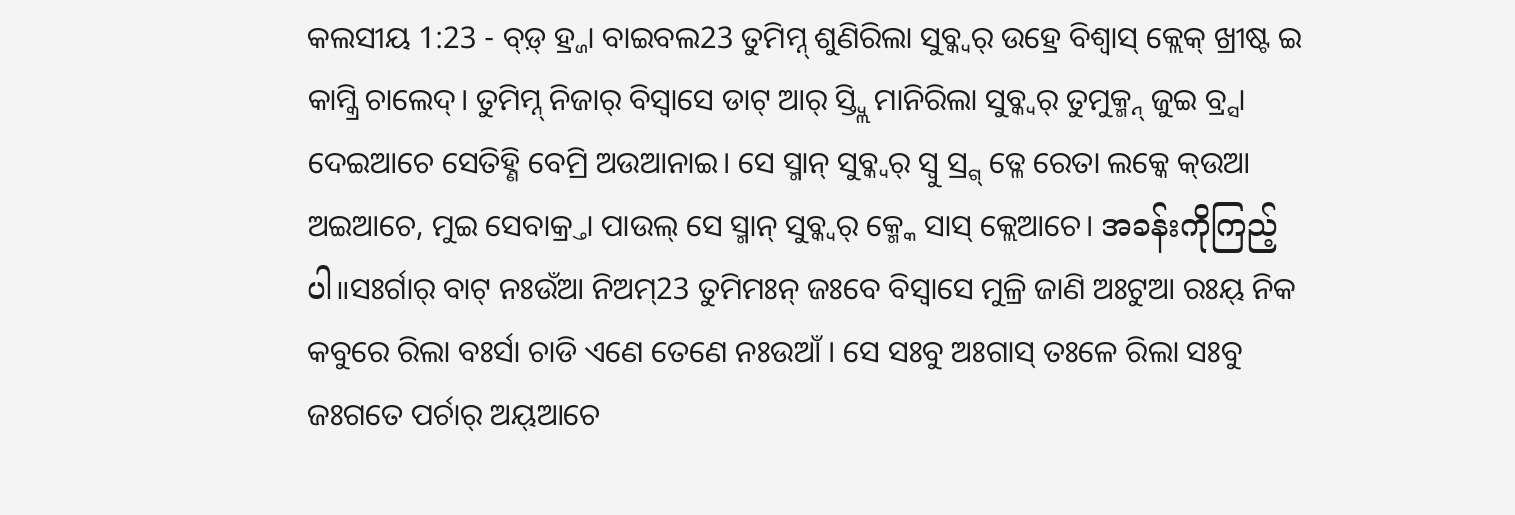କଲସୀୟ 1:23 - ବ୍ଡ଼୍ ହ୍ର୍ଜା ବାଇବଲ23 ତୁମିମ୍ନ୍ ଶୁଣିରିଲା ସୁବ୍କ୍ବର୍ ଉହ୍ରେ ବିଶ୍ବାସ୍ କ୍ଲେକ୍ ଖ୍ରୀଷ୍ଟ ଇ କାମ୍କ୍ରି ଚାଲେଦ୍। ତୁମିମ୍ନ୍ ନିଜାର୍ ବିସ୍ବାସେ ଡାଟ୍ ଆର୍ ସ୍ତ୍ବ୍ଲି ମାନିରିଲା ସୁବ୍କ୍ବର୍ ତୁମୁକ୍ମ୍ନ୍ ଜୁଇ ବ୍ର୍ସା ଦେଇଆଚେ ସେତିହ୍ଣି ବେମ୍ରି ଅଉଆନାଇ। ସେ ସ୍ମାନ୍ ସୁବ୍କ୍ବର୍ ସ୍ବୁ ସ୍ର୍ଗ୍ ତ୍ଳେ ରେତା ଲକ୍କେ କ୍ଉଆ ଅଇଆଚେ, ମୁଇ ସେବାକ୍ର୍ତା ପାଉଲ୍ ସେ ସ୍ମାନ୍ ସୁବ୍କ୍ବର୍ କ୍ମ୍କେ ସାସ୍ କ୍ଲେଆଚେ। အခန်းကိုကြည့်ပါ။ସଃର୍ଗାର୍ ବାଟ୍ ନଃଉଁଆ ନିଅମ୍23 ତୁମିମଃନ୍ ଜଃବେ ବିସ୍ୱାସେ ମୁଳ୍ରି ଜାଣି ଅଃଟୁଆ ରଃୟ୍ ନିକ କବୁରେ ରିଲା ବଃର୍ସା ଚାଡି ଏଣେ ତେଣେ ନଃଉଆଁ । ସେ ସଃବୁ ଅଃଗାସ୍ ତଃଳେ ରିଲା ସଃବୁ ଜଃଗତେ ପର୍ଚାର୍ ଅୟ୍ଆଚେ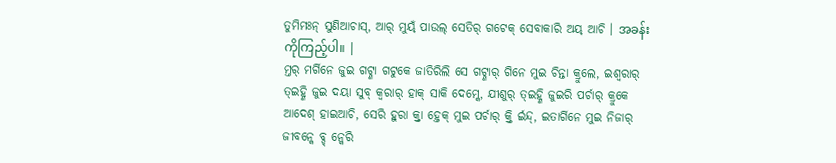ତୁମିମଃନ୍ ସୁଣିଆଚାସ୍, ଆର୍ ମୁୟ୍ଁ ପାଉଲ୍ ସେତିର୍ ଗଟେକ୍ ସେବାକାରି ଅୟ୍ ଆଚି । အခန်းကိုကြည့်ပါ။ |
ମ୍ତର୍ ମର୍ଗିନେ ଜୁଇ ଗଟ୍ଣା ଗଟୁକେ ଜାତିରିଲି ସେ ଗଟ୍ଣାର୍ ଗିନେ ମୁଇ ଚିନ୍ତା କ୍ରୁଲେ, ଇଶ୍ଵରାର୍ ତ୍ଇହ୍ଣି ଜୁଇ ଦୟା ସୁବ୍ କ୍ବରାର୍ ହାକ୍ ସାକି ଦେମ୍କେ, ଯୀଶୁର୍ ତ୍ଇହ୍ଣି ଜୁଇରି ପର୍ଚାର୍ କ୍ରୁକେ ଆଦେଶ୍ ହାଇଆଚି, ସେରି ହୁରା କ୍ର୍ତା ହ୍ତେକ୍ ମୁଇ ପର୍ଚାର୍ କ୍ର୍ତି ର୍ଇନ୍ଦ୍, ଇତାର୍ଗିନେ ମୁଇ ନିଜାର୍ ଜୀବନ୍କେ ବ୍ଡ୍ ନ୍କେରି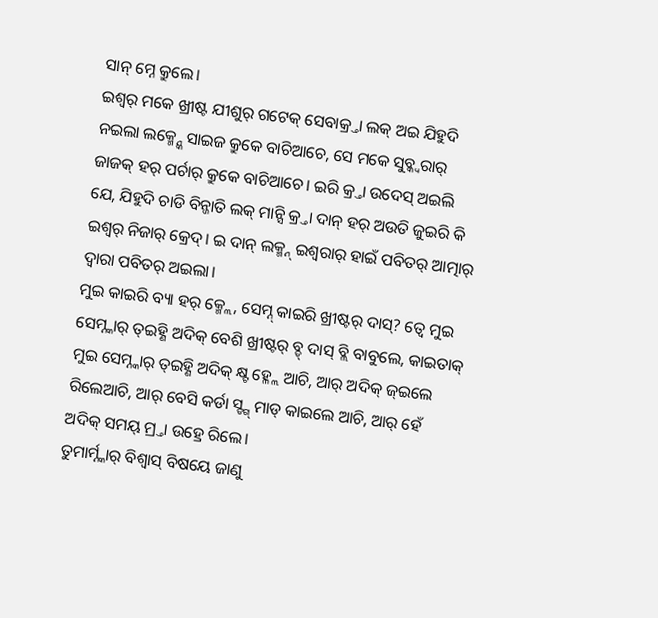ସାନ୍ ମ୍ନେ କ୍ରୁଲେ।
ଇଶ୍ଵର୍ ମକେ ଖ୍ରୀଷ୍ଟ ଯୀଶୁର୍ ଗଟେକ୍ ସେବାକ୍ର୍ତା ଲକ୍ ଅଇ ଯିହୁଦି ନଇଲା ଲକ୍ମ୍ନ୍କେ ସାଇଜ କ୍ରୁକେ ବାଚିଆଚେ, ସେ ମକେ ସୁବ୍କ୍ବରାର୍ ଜାଜକ୍ ହର୍ ପର୍ଚାର୍ କ୍ରୁକେ ବାଚିଆଚେ। ଇରି କ୍ର୍ତା ଉଦେସ୍ ଅଇଲି ଯେ, ଯିହୁଦି ଚାଡି ବିନ୍ଜାତି ଲକ୍ ମାନ୍ସି କ୍ର୍ତା ଦାନ୍ ହର୍ ଅଉତି ଜୁଇରି କି ଇଶ୍ଵର୍ ନିଜାର୍ କ୍ରେଦ୍। ଇ ଦାନ୍ ଲକ୍ମ୍ନ୍ ଇଶ୍ଵରାର୍ ହାଇଁ ପବିତର୍ ଆତ୍ମାର୍ ଦ୍ୱାରା ପବିତର୍ ଅଇଲା।
ମୁଇ କାଇରି ବ୍ୟା ହର୍ କ୍ମ୍ଲେ, ସେମ୍ନ୍ କାଇରି ଖ୍ରୀଷ୍ଟର୍ ଦାସ୍? ତ୍ବେ ମୁଇ ସେମ୍ନ୍କାର୍ ତ୍ଇହ୍ଣି ଅଦିକ୍ ବେଶି ଖ୍ରୀଷ୍ଟର୍ ବ୍ଡ୍ ଦାସ୍ ବ୍ଲି ବାବୁଲେ, କାଇତାକ୍ ମୁଇ ସେମ୍ନ୍କାର୍ ତ୍ଇହ୍ଣି ଅଦିକ୍ କ୍ଷ୍ଟ ହ୍ଳ୍ଲେ ଆଚି, ଆର୍ ଅଦିକ୍ ଜ୍ଇଲେ ରିଲେଆଚି, ଆର୍ ବେସି କର୍ଡା ସ୍ଙ୍ଗ୍ ମାଡ୍ କାଇଲେ ଆଚି, ଆର୍ ହେଁ ଅଦିକ୍ ସମୟ୍ ମ୍ର୍ତା ଉହ୍ରେ ରିଲେ।
ତୁମାର୍ମ୍ନ୍କାର୍ ବିଶ୍ବାସ୍ ବିଷୟେ ଜାଣୁ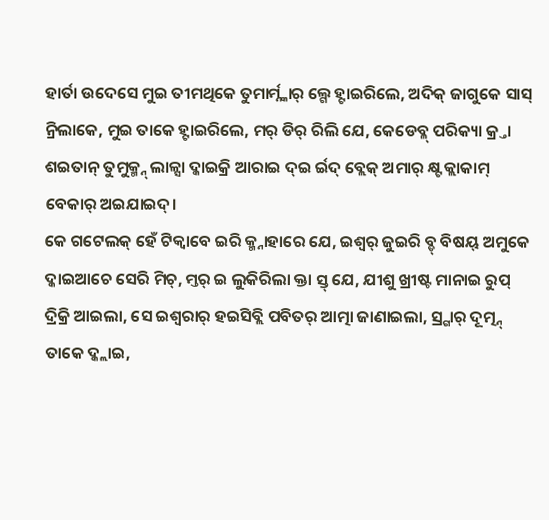ହାର୍ତା ଉଦେସେ ମୁଇ ତୀମଥିକେ ତୁମାର୍ମ୍ନ୍କାର୍ ଲ୍ଗେ ହ୍ଟାଇରିଲେ, ଅଦିକ୍ ଜାଗୁକେ ସାସ୍ ନ୍ରିଲାକେ, ମୁଇ ତାକେ ହ୍ଟାଇରିଲେ, ମର୍ ଡିର୍ ରିଲି ଯେ, କେଡେବ୍ଳ୍ ପରିକ୍ୟା କ୍ର୍ତା ଶଇତାନ୍ ତୁମୁକ୍ମ୍ନ୍ ଲାଳ୍ସା ଦ୍କାଇକ୍ରି ଆରାଇ ଦ୍ଇ ର୍ଇଦ୍ ବ୍ଲେକ୍ ଅମାର୍ କ୍ଷ୍ଟ କ୍ଲାକାମ୍ ବେକାର୍ ଅଇଯାଇଦ୍।
କେ ଗଟେଲକ୍ ହେଁ ଟିକ୍ବାବେ ଇରି କ୍ମ୍ନାହାରେ ଯେ, ଇଶ୍ଵର୍ ଜୁଇରି ବ୍ଡ୍ ବିଷୟ୍ ଅମୁକେ ଦ୍କାଇଆଚେ ସେରି ମିଚ୍, ମ୍ତର୍ ଇ ଲୁକିରିଲା କ୍ତା ସ୍ତ୍ ଯେ, ଯୀଶୁ ଖ୍ରୀଷ୍ଟ ମାନାଇ ରୁପ୍ ଦ୍ରିକ୍ରି ଆଇଲା, ସେ ଇଶ୍ଵରାର୍ ହଇସିବ୍ଲି ପବିତର୍ ଆତ୍ମା ଜାଣାଇଲା, ସ୍ର୍ଗାର୍ ଦୂତ୍ମ୍ନ୍ ତାକେ ଦ୍କ୍ଲାଇ,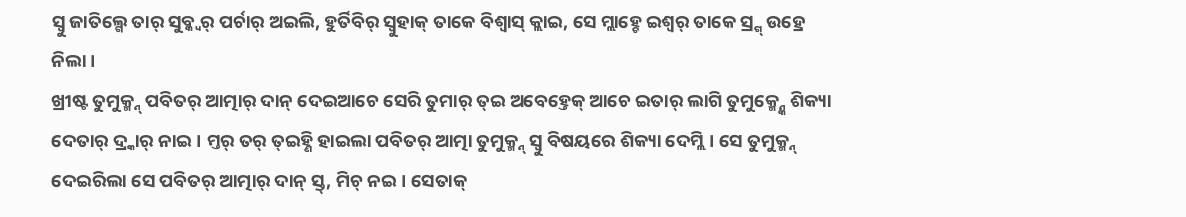ସ୍ବୁ ଜାତିଲ୍ଗେ ତାର୍ ସୁବ୍କ୍ବର୍ ପର୍ଚାର୍ ଅଇଲି, ହୁର୍ତିବିର୍ ସ୍ବୁହାକ୍ ତାକେ ବିଶ୍ବାସ୍ କ୍ଲାଇ, ସେ ମ୍ଲାହ୍ଚେ ଇଶ୍ଵର୍ ତାକେ ସ୍ର୍ଗ୍ ଉହ୍ରେ ନିଲା।
ଖ୍ରୀଷ୍ଟ ତୁମୁକ୍ମ୍ନ୍ ପବିତର୍ ଆତ୍ମାର୍ ଦାନ୍ ଦେଇଆଚେ ସେରି ତୁମାର୍ ତ୍ଇ ଅବେହ୍ତେକ୍ ଆଚେ ଇତାର୍ ଲାଗି ତୁମୁକ୍ମ୍ନ୍କେ ଶିକ୍ୟା ଦେତାର୍ ଦ୍ର୍କାର୍ ନାଇ। ମ୍ତର୍ ତର୍ ତ୍ଇହ୍ଣି ହାଇଲା ପବିତର୍ ଆତ୍ମା ତୁମୁକ୍ମ୍ନ୍ ସ୍ବୁ ବିଷୟରେ ଶିକ୍ୟା ଦେମ୍ଲି। ସେ ତୁମୁକ୍ମ୍ନ୍ ଦେଇରିଲା ସେ ପବିତର୍ ଆତ୍ମାର୍ ଦାନ୍ ସ୍ତ୍, ମିଚ୍ ନଇ। ସେତାକ୍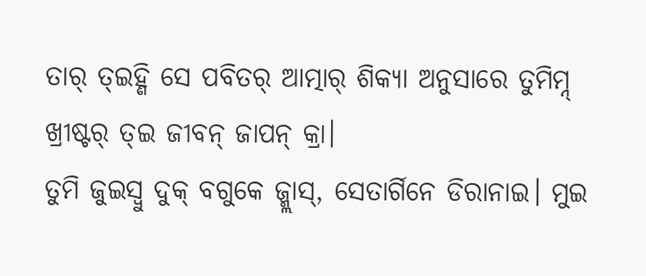ତାର୍ ତ୍ଇହ୍ଣି ସେ ପବିତର୍ ଆତ୍ମାର୍ ଶିକ୍ୟା ଅନୁସାରେ ତୁମିମ୍ନ୍ ଖ୍ରୀଷ୍ଟର୍ ତ୍ଇ ଜୀବନ୍ ଜାପନ୍ କ୍ରା।
ତୁମି ଜୁଇସ୍ବୁ ଦୁକ୍ ବଗୁକେ ଜ୍ମ୍ଲାସ୍, ସେତାର୍ଗିନେ ଡିରାନାଇ। ମୁଇ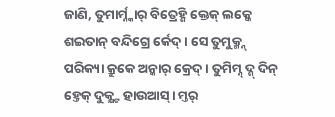ଜାଣି, ତୁମାର୍ମ୍ନ୍କାର୍ ବିତ୍ରେହ୍ଣି କ୍ତେକ୍ ଲକ୍କେ ଶଇତାନ୍ ବନ୍ଦିଗ୍ରେ ର୍କେଦ୍। ସେ ତୁମୁକ୍ମ୍ନ୍ ପରିକ୍ୟା କ୍ରୁକେ ଅନ୍କାର୍ କ୍ରେଦ୍। ତୁମିମ୍ନ୍ ଦ୍ଶ୍ ଦିନ୍ ହ୍ତେକ୍ ଦୁକ୍କ୍ଷ୍ଟ ହାଉଆସ୍। ମ୍ତର୍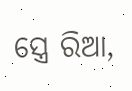ସ୍ତ୍ରେ ରିଆ,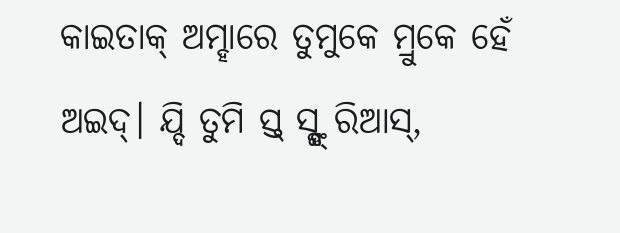କାଇତାକ୍ ଅମ୍ହାରେ ତୁମୁକେ ମ୍ରୁକେ ହେଁ ଅଇଦ୍। ଯ୍ଦି ତୁମି ସ୍ତ୍ ସ୍ଙ୍ଗ୍ ରିଆସ୍,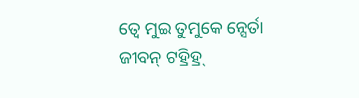ତ୍ବେ ମୁଇ ତୁମୁକେ ନ୍ସେର୍ତା ଜୀବନ୍ ଟହ୍ରିହ୍ର୍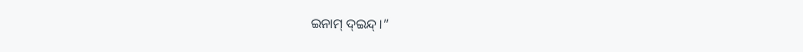ଇନାମ୍ ଦ୍ଇନ୍ଦ୍।”